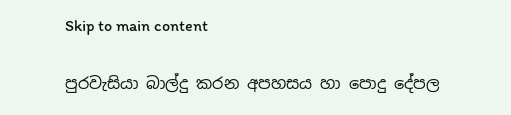Skip to main content

පුරවැසියා බාල්දු කරන අපහසය හා පොදු දේපල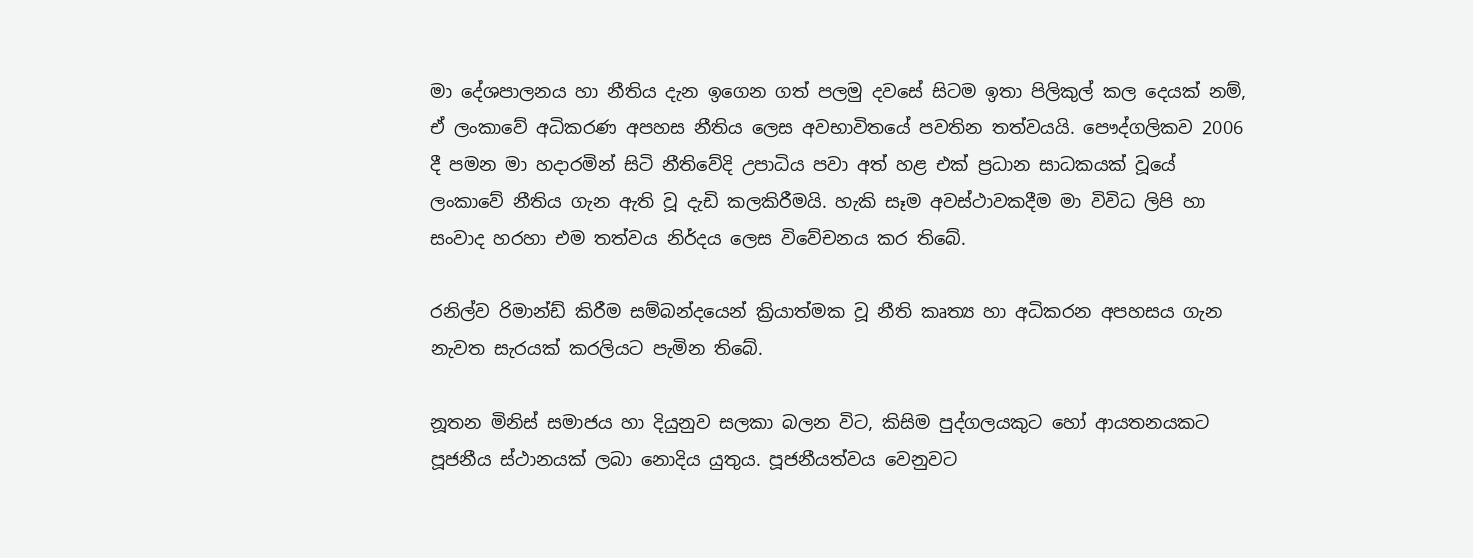මා දේශපාලනය හා නීතිය දැන ඉගෙන ගත් පලමු දවසේ සිටම ඉතා පිලිකුල් කල දෙයක් නම්, ඒ ලංකාවේ අධිකරණ අපහස නීතිය ලෙස අවභාවිතයේ පවතින තත්වයයි. පෞද්ගලිකව 2006 දී පමන මා හදාරමින් සිටි නීතිවේදි උපාධිය පවා අත් හළ එක් ප්‍රධාන සාධකයක් වූයේ ලංකාවේ නීතිය ගැන ඇති වූ දැඩි කලකිරීමයි. හැකි සෑම අවස්ථාවකදීම මා විවිධ ලිපි හා සංවාද හරහා එම තත්වය නිර්දය ලෙස විවේචනය කර තිබේ.

රනිල්ව රිමාන්ඩ් කිරීම සම්බන්දයෙන් ක්‍රියාත්මක වූ නීති කෘත්‍ය හා අධිකරන අපහසය ගැන නැවත සැරයක් කරලියට පැමින තිබේ.

නූතන මිනිස් සමාජය හා දියුනුව සලකා බලන විට, කිසිම පුද්ගලයකුට හෝ ආයතනයකට පූජනීය ස්ථානයක් ලබා නොදිය යුතුය. පූජනීයත්වය වෙනුවට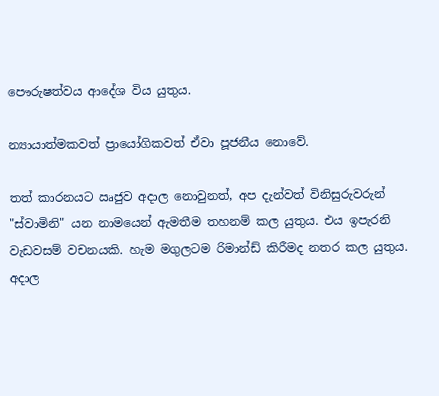පෞරුෂත්වය ආදේශ විය යුතුය.

න්‍යායාත්මකවත් ප්‍රායෝගිකවත් ඒවා පූජනීය නොවේ.

තත් කාරනයට ඍජුව අදාල නොවුනත්, අප දැන්වත් විනිසුරුවරුන් "ස්වාමිනි" යන නාමයෙන් ඇමතීම තහනම් කල යුතුය. එය ඉපැරනි වැඩවසම් වචනයකි. හැම මගුලටම රිමාන්ඩ් කිරීමද නතර කල යුතුය. අදාල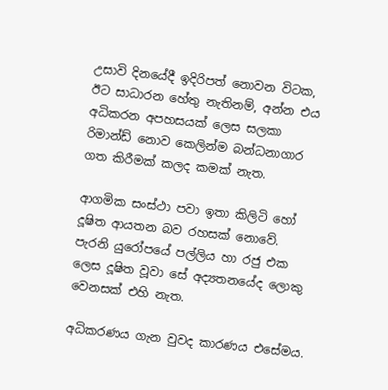උසාවි දිනයේදී ඉදිරිපත් නොවන විටක, ඊට සාධාරන හේතු නැතිනම්, අන්න එය අධිකරන අපහසයක් ලෙස සලකා රිමාන්ඩ් නොව කෙලින්ම බන්ධනාගාර ගත කිරීමක් කලද කමක් නැත.

ආගමික සංස්ථා පවා ඉතා කිලිටි හෝ දූෂිත ආයතන බව රහසක් නොවේ. පැරනි යුරෝපයේ පල්ලිය හා රජු එක ලෙස දූෂිත වූවා සේ අද්‍යතනයේද ලොකු වෙනසක් එහි නැත.

අධිකරණය ගැන වුවද කාරණය එසේමය.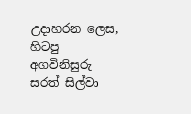උදාහරන ලෙස, හිටපු අගවිනිසුරු සරත් සිල්වා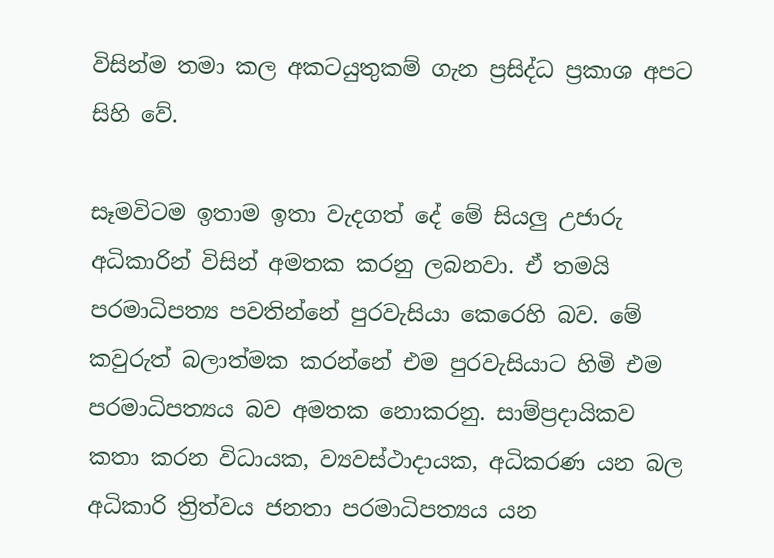විසින්ම තමා කල අකටයුතුකම් ගැන ප්‍රසිද්ධ ප්‍රකාශ අපට සිහි වේ.

සෑමවිටම ඉතාම ඉතා වැදගත් දේ මේ සියලු උජාරු අධිකාරින් විසින් අමතක කරනු ලබනවා. ඒ තමයි පරමාධිපත්‍ය පවතින්නේ පුරවැසියා කෙරෙහි බව. මේ කවුරුත් බලාත්මක කරන්නේ එම පුරවැසියාට හිමි එම පරමාධිපත්‍යය බව අමතක නොකරනු. සාම්ප්‍රදායිකව කතා කරන විධායක, ව්‍යවස්ථාදායක, අධිකරණ යන බල අධිකාරි ත්‍රිත්වය ජනතා පරමාධිපත්‍යය යන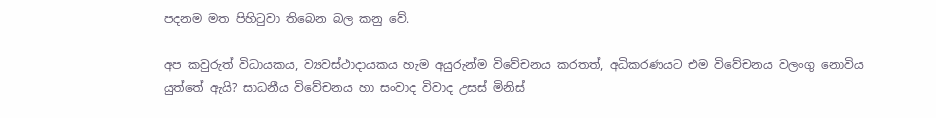පදනම මත පිහිටුවා තිබෙන බල කනු වේ.

අප කවුරුත් විධායකය, ව්‍යවස්ථාදායකය හැම අයුරුන්ම විවේචනය කරතත්, අධිකරණයට එම විවේචනය වලංගු නොවිය යුත්තේ ඇයි? සාධනීය විවේචනය හා සංවාද විවාද උසස් මිනිස්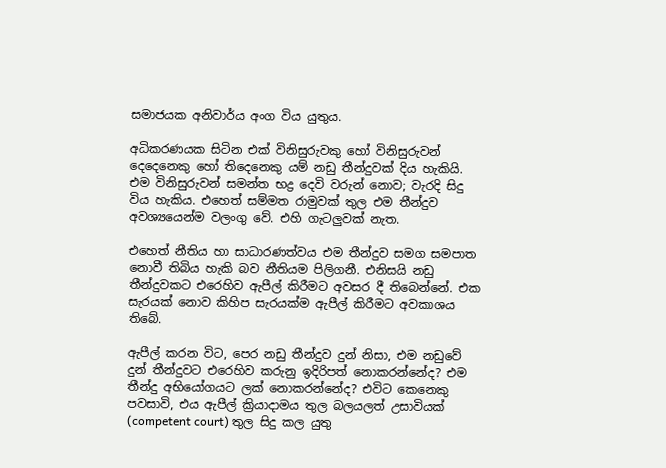සමාජයක අනිවාර්ය අංග විය යුතුය.

අධිකරණයක සිටින එක් විනිසුරුවකු හෝ විනිසුරුවන් දෙදෙනෙකු හෝ තිදෙනෙකු යම් නඩු තීන්දුවක් දිය හැකියි. එම විනිසුරුවන් සමන්ත භද්‍ර දෙවි වරුන් නොව; වැරදි සිදු විය හැකිය. එහෙත් සම්මත රාමුවක් තුල එම තීන්දුව අවශ්‍යයෙන්ම වලංගු වේ. එහි ගැටලුවක් නැත.

එහෙත් නීතිය හා සාධාරණත්වය එම තීන්දුව සමග සමපාත නොවී තිබිය හැකි බව නීතියම පිලිගනී. එනිසයි නඩු තීන්දුවකට එරෙහිව ඇපීල් කිරීමට අවසර දී තිබෙන්නේ. එක සැරයක් නොව කිහිප සැරයක්ම ඇපීල් කිරීමට අවකාශය තිබේ.

ඇපීල් කරන විට, පෙර නඩු තීන්දුව දුන් නිසා, එම නඩුවේ දුන් තීන්දුවට එරෙහිව කරුනු ඉදිරිපත් නොකරන්නේද? එම තීන්දු අභියෝගයට ලක් නොකරන්නේද? එවිට කෙනෙකු පවසාවි, එය ඇපීල් ක්‍රියාදාමය තුල බලයලත් උසාවියක් (competent court) තුල සිදු කල යුතු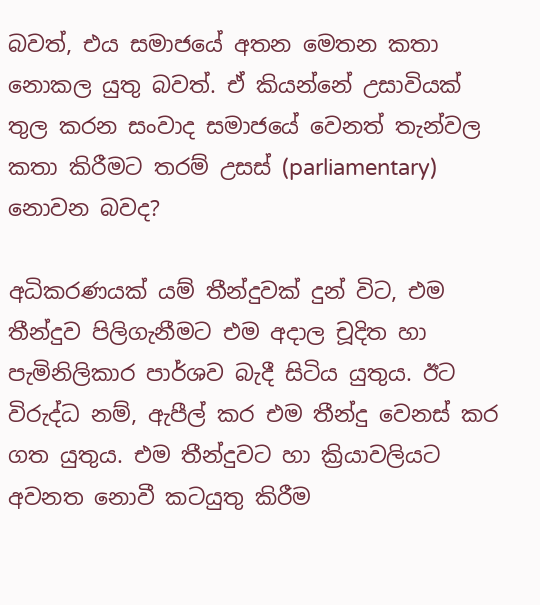බවත්, එය සමාජයේ අතන මෙතන කතා නොකල යුතු බවත්. ඒ කියන්නේ උසාවියක් තුල කරන සංවාද සමාජයේ වෙනත් තැන්වල කතා කිරීමට තරම් උසස් (parliamentary) නොවන බවද?

අධිකරණයක් යම් තීන්දුවක් දුන් විට, එම තීන්දුව පිලිගැනීමට එම අදාල චූදිත හා පැමිනිලිකාර පාර්ශව බැදී සිටිය යුතුය. ඊට විරුද්ධ නම්, ඇපීල් කර එම තීන්දු වෙනස් කර ගත යුතුය. එම තීන්දුවට හා ක්‍රියාවලියට අවනත නොවී කටයුතු කිරීම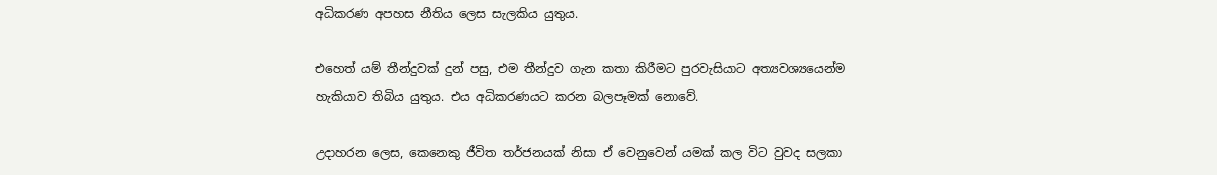අධිකරණ අපහස නීතිය ලෙස සැලකිය යුතුය.

එහෙත් යම් තීන්දුවක් දුන් පසු, එම තීන්දුව ගැන කතා කිරීමට පුරවැසියාට අත්‍යවශ්‍යයෙන්ම හැකියාව තිබිය යුතුය. එය අධිකරණයට කරන බලපෑමක් නොවේ.

උදාහරන ලෙස, කෙනෙකු ජීවිත තර්ජනයක් නිසා ඒ වෙනුවෙන් යමක් කල විට වුවද සලකා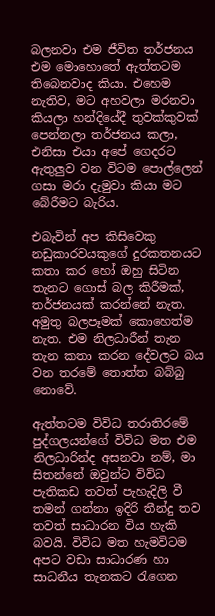බලනවා එම ජීවිත තර්ජනය එම මොහොතේ ඇත්තටම තිබෙනවාද කියා. එහෙම නැතිව, මට අහවලා මරනවා කියලා හන්දියේදී තුවක්කුවක් පෙන්නලා තර්ජනය කලා, එනිසා එයා අපේ ගෙදරට ඇතුලුව වන විටම පොල්ලෙන් ගසා මරා දැමුවා කියා මට බේරීමට බැරිය.

එබැවින් අප කිසිවෙකු නඩුකාරවයකුගේ දුරකතනයට කතා කර හෝ ඔහු සිටින තැනට ගොස් බල කිරීමක්, තර්ජනයක් කරන්නේ නැත. අමුතු බලපෑමක් කොහෙත්ම නැත. එම නිලධාරීන් තැන තැන කතා කරන දේවලට බය වන තරමේ තොත්ත බබ්බු නොවේ.

ඇත්තටම විවිධ තරාතිරමේ පුද්ගලයන්ගේ විවිධ මත එම නිලධාරින්ද අසනවා නම්, මා සිතන්නේ ඔවුන්ට විවිධ පැතිකඩ තවත් පැහැදිලි වී තමන් ගන්නා ඉදිරි තීන්දු තව තවත් සාධාරන විය හැකි බවයි. විවිධ මත හැමවිටම අපට වඩා සාධාරණ හා සාධනීය තැනකට රැගෙන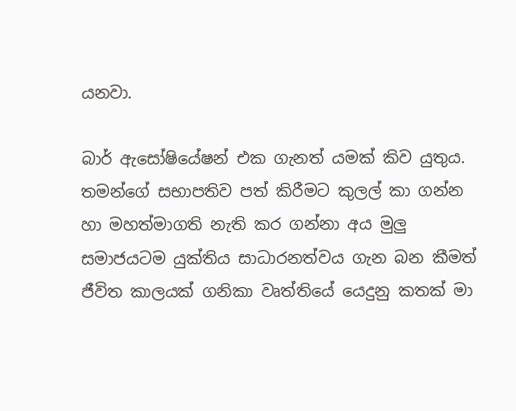යනවා.

බාර් ඇසෝෂියේෂන් එක ගැනත් යමක් කිව යුතුය. තමන්ගේ සභාපතිව පත් කිරීමට කුලල් කා ගන්න හා මහත්මාගති නැති කර ගන්නා අය මුලු සමාජයටම යුක්තිය සාධාරනත්වය ගැන බන කීමත් ජීවිත කාලයක් ගනිකා වෘත්තියේ යෙදුනු කතක් මා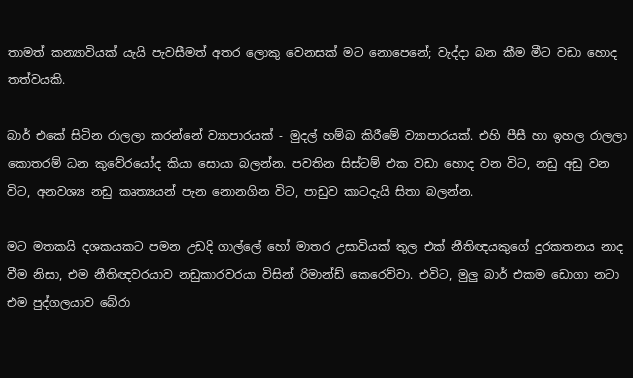තාමත් කන්‍යාවියක් යැයි පැවසීමත් අතර ලොකු වෙනසක් මට නොපෙනේ; වැද්දා බන කීම මීට වඩා හොද තත්වයකි.

බාර් එකේ සිටින රාලලා කරන්නේ ව්‍යාපාරයක් - මුදල් හම්බ කිරීමේ ව්‍යාපාරයක්. එහි පීසී හා ඉහල රාලලා කොතරම් ධන කුවේරයෝද කියා සොයා බලන්න. පවතින සිස්ටම් එක වඩා හොද වන විට, නඩු අඩු වන විට, අනවශ්‍ය නඩු කෘත්‍යයන් පැන නොනගින විට, පාඩුව කාටදැයි සිතා බලන්න.

මට මතකයි දශකයකට පමන උඩදි ගාල්ලේ හෝ මාතර උසාවියක් තුල එක් නීතිඥයකුගේ දුරකතනය නාද වීම නිසා, එම නීතිඥවරයාව නඩුකාරවරයා විසින් රිමාන්ඩ් කෙරෙව්වා. එවිට, මුලු බාර් එකම ඩොගා නටා එම පුද්ගලයාව බේරා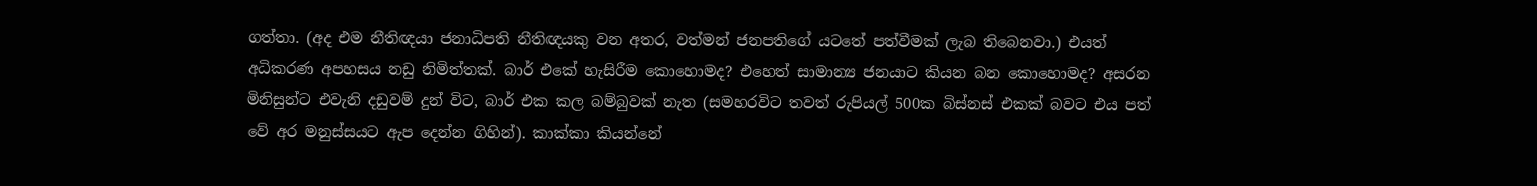ගත්තා. (අද එම නීතිඥයා ජනාධිපති නීතිඥයකු වන අතර, වත්මන් ජනපතිගේ යටතේ පත්වීමක් ලැබ තිබෙනවා.) එයත් අධිකරණ අපහසය නඩු නිමිත්තක්. බාර් එකේ හැසිරීම කොහොමද? එහෙත් සාමාන්‍ය ජනයාට කියන බන කොහොමද? අසරන මිනිසුන්ට එවැනි දඩුවම් දුන් විට, බාර් එක කල බම්බුවක් නැත (සමහරවිට තවත් රුපියල් 500ක බිස්නස් එකක් බවට එය පත් වේ අර මනුස්සයට ඇප දෙන්න ගිහින්). කාක්කා කියන්නේ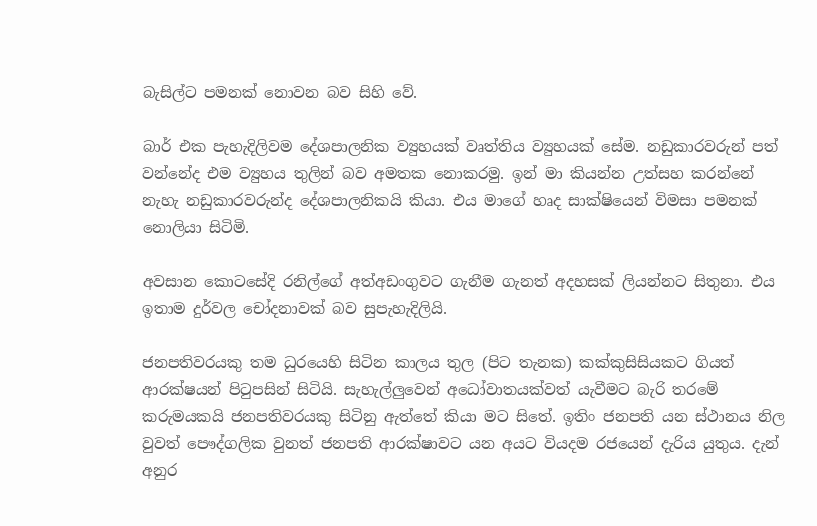බැසිල්ට පමනක් නොවන බව සිහි වේ.

බාර් එක පැහැදිලිවම දේශපාලනික ව්‍යුහයක් වෘත්තිය ව්‍යුහයක් සේම. නඩුකාරවරුන් පත් වන්නේද එම ව්‍යුහය තුලින් බව අමතක නොකරමු. ඉන් මා කියන්න උත්සහ කරන්නේ නැහැ නඩුකාරවරුන්ද දේශපාලනිකයි කියා. එය මාගේ හෘද සාක්ෂියෙන් විමසා පමනක් නොලියා සිටිමි.

අවසාන කොටසේදි රනිල්ගේ අත්අඩංගුවට ගැනීම ගැනත් අදහසක් ලියන්නට සිතුනා. එය ඉතාම දුර්වල චෝදනාවක් බව සුපැහැදිලියි.

ජනපතිවරයකු තම ධුරයෙහි සිටින කාලය තුල (පිට තැනක) කක්කුසිසියකට ගියත් ආරක්ෂයන් පිටුපසින් සිටියි. සැහැල්ලුවෙන් අධෝවාතයක්වත් යැවීමට බැරි තරමේ කරුමයකයි ජනපතිවරයකු සිටිනු ඇත්තේ කියා මට සිතේ. ඉතිං ජනපති යන ස්ථානය නිල වුවත් පෞද්ගලික වුනත් ජනපති ආරක්ෂාවට යන අයට වියදම රජයෙන් දැරිය යුතුය. දැන් අනුර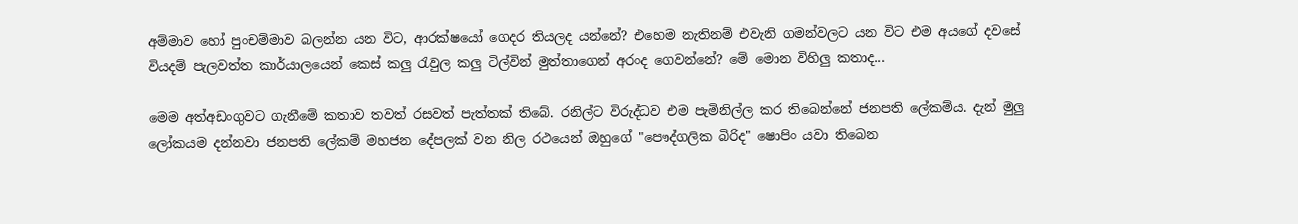අම්මාව හෝ පුංචම්මාව බලන්න යන විට, ආරක්ෂයෝ ගෙදර තියලද යන්නේ? එහෙම නැතිනම් එවැනි ගමන්වලට යන විට එම අයගේ දවසේ වියදම් පැලවත්ත කාර්යාලයෙන් කෙස් කලු රැවුල කලු ටිල්වින් මුත්තාගෙන් අරංද ගෙවන්නේ? මේ මොන විහිලු කතාද...

මෙම අත්අඩංගුවට ගැනීමේ කතාව තවත් රසවත් පැත්තක් තිබේ. රනිල්ට විරුද්ධව එම පැමිනිල්ල කර තිබෙන්නේ ජනපති ලේකම්ය. දැන් මුලු ලෝකයම දන්නවා ජනපති ලේකම් මහජන දේපලක් වන නිල රථයෙන් ඔහුගේ "පෞද්ගලික බිරිද" ෂොපිං යවා තිබෙන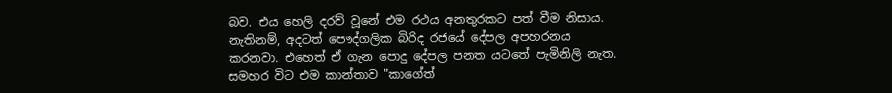බව. එය හෙලි දරව් වූනේ එම රථය අනතුරකට පත් වීම නිසාය. නැතිනම්, අදටත් පෞද්ගලික බිරිද රජයේ දේපල අපහරනය කරනවා. එහෙත් ඒ ගැන පොදු දේපල පනත යටතේ පැමිනිලි නැත. සමහර විට එම කාන්තාව "කාගේත්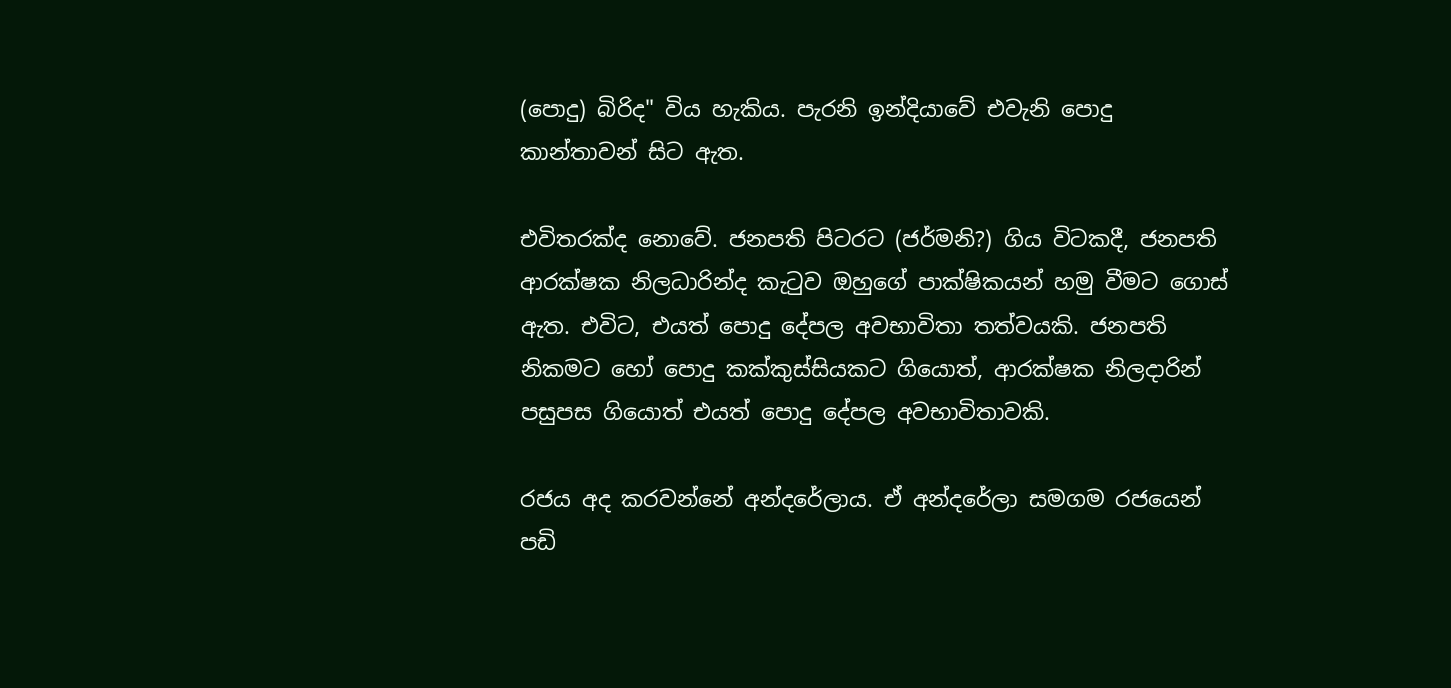(පොදු) බිරිද" විය හැකිය. පැරනි ඉන්දියාවේ එවැනි පොදු කාන්තාවන් සිට ඇත.

එවිතරක්ද නොවේ. ජනපති පිටරට (ජර්මනි?) ගිය විටකදී, ජනපති ආරක්ෂක නිලධාරින්ද කැටුව ඔහුගේ පාක්ෂිකයන් හමු වීමට ගොස් ඇත. එවිට, එයත් පොදු දේපල අවභාවිතා තත්වයකි. ජනපති නිකමට හෝ පොදු කක්කුස්සියකට ගියොත්, ආරක්ෂක නිලදාරින් පසුපස ගියොත් එයත් පොදු දේපල අවභාවිතාවකි.

රජය අද කරවන්නේ අන්දරේලාය. ඒ අන්දරේලා සමගම රජයෙන් පඩි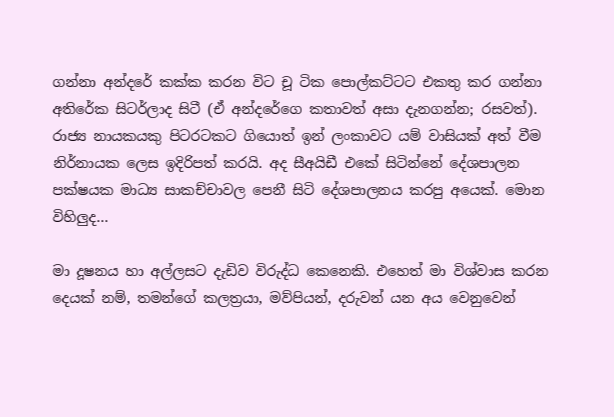ගන්නා අන්දරේ කක්ක කරන විට චූ ටික පොල්කට්ටට එකතු කර ගන්නා අතිරේක සිටර්ලාද සිටී (ඒ අන්දරේගෙ කතාවත් අසා දැනගන්න; රසවත්). රාජ්‍ය නායකයකු පිටරටකට ගියොත් ඉන් ලංකාවට යම් වාසියක් අත් වීම නිර්නායක ලෙස ඉදිරිපත් කරයි. අද සීඅයිඩී එකේ සිටින්නේ දේශපාලන පක්ෂයක මාධ්‍ය සාකච්චාවල පෙනී සිටි දේශපාලනය කරපු අයෙක්. මොන විහිලුද...

මා දූෂනය හා අල්ලසට දැඩිව විරුද්ධ කෙනෙකි. එහෙත් මා විශ්වාස කරන දෙයක් නම්, තමන්ගේ කලත්‍රයා, මව්පියන්, දරුවන් යන අය වෙනුවෙන්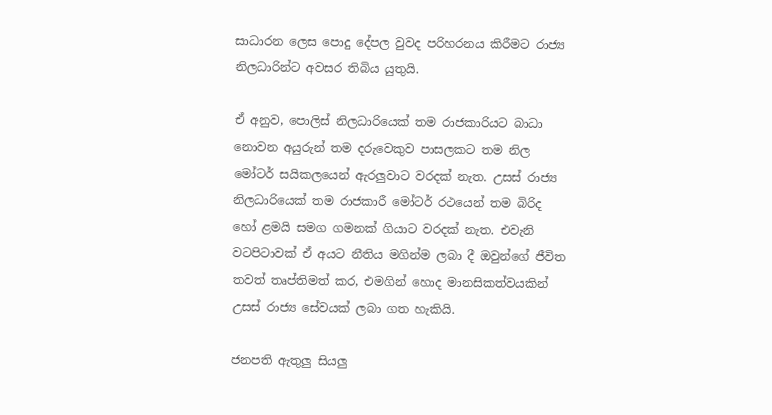සාධාරන ලෙස පොදු දේපල වුවද පරිහරනය කිරීමට රාජ්‍ය නිලධාරින්ට අවසර තිබිය යුතුයි.

ඒ අනුව, පොලිස් නිලධාරියෙක් තම රාජකාරියට බාධා නොවන අයුරුන් තම දරුවෙකුව පාසලකට තම නිල මෝටර් සයිකලයෙන් ඇරලුවාට වරදක් නැත. උසස් රාජ්‍ය නිලධාරියෙක් තම රාජකාරී මෝටර් රථයෙන් තම බිරිද හෝ ළමයි සමග ගමනක් ගියාට වරදක් නැත. එවැනි වටපිටාවක් ඒ අයට නීතිය මගින්ම ලබා දී ඔවුන්ගේ ජීවිත තවත් තෘප්තිමත් කර, එමගින් හොද මානසිකත්වයකින් උසස් රාජ්‍ය සේවයක් ලබා ගත හැකියි.

ජනපති ඇතුලු සියලු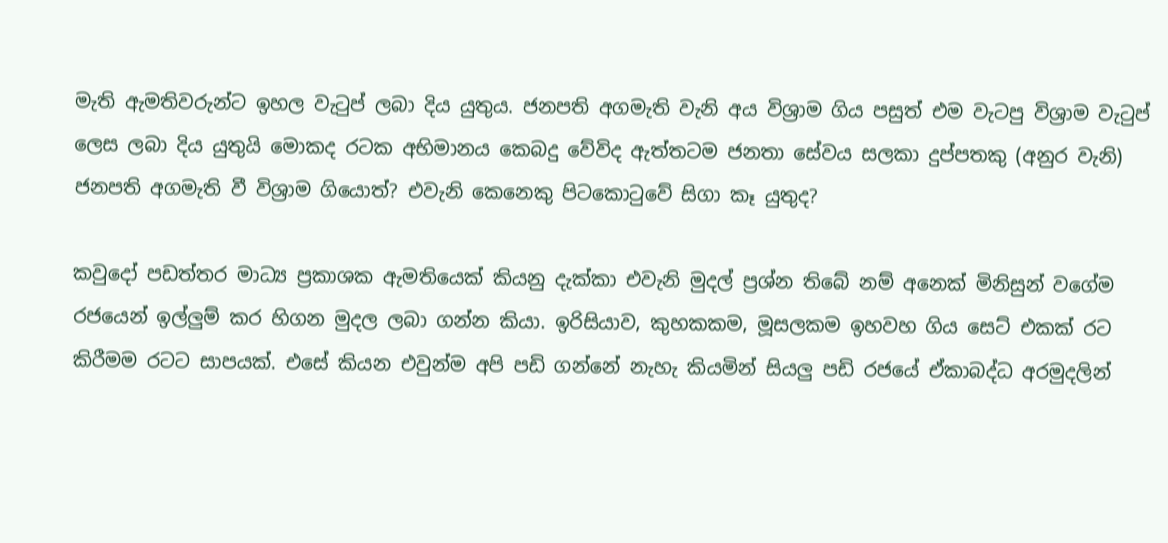මැති ඇමතිවරුන්ට ඉහල වැටුප් ලබා දිය යුතුය. ජනපති අගමැති වැනි අය විශ්‍රාම ගිය පසුත් එම වැටපු විශ්‍රාම වැටුප් ලෙස ලබා දිය යුතුයි මොකද රටක අභිමානය කෙබදු වේවිද ඇත්තටම ජනතා සේවය සලකා දුප්පතකු (අනුර වැනි) ජනපති අගමැති වී විශ්‍රාම ගියොත්? එවැනි කෙනෙකු පිටකොටුවේ සිගා කෑ යුතුද?

කවුදෝ පඩත්තර මාධ්‍ය ප්‍රකාශක ඇමතියෙක් කියනු දැක්කා එවැනි මුදල් ප්‍රශ්න තිබේ නම් අනෙක් මිනිසුන් වගේම රජයෙන් ඉල්ලුම් කර හිගන මුදල ලබා ගන්න කියා. ඉරිසියාව, කුහකකම, මූසලකම ඉහවහ ගිය සෙට් එකක් රට කිරීමම රටට සාපයක්. එසේ කියන එවුන්ම අපි පඩි ගන්නේ නැහැ කියමින් සියලු පඩි රජයේ ඒකාබද්ධ අරමුදලින්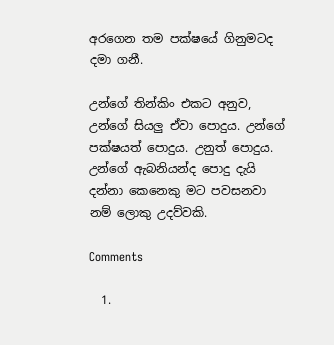අරගෙන තම පක්ෂයේ ගිනුමටද දමා ගනී.

උන්ගේ තින්කිං එකට අනුව, උන්ගේ සියලු ඒවා පොදුය. උන්ගේ පක්ෂයත් පොදුය. උනුත් පොදුය. උන්ගේ ඇබනියන්ද පොදු දැයි දන්නා කෙනෙකු මට පවසනවා නම් ලොකු උදව්වකි.

Comments

  1.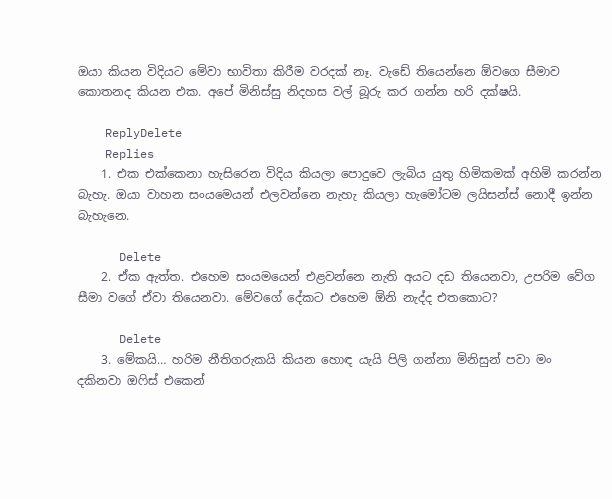ඔයා කියන විදියට මේවා භාවිතා කිරීම වරදක් නෑ. වැඩේ තියෙන්නෙ ඕවගෙ සීමාව කොතනද කියන එක. අපේ මිනිස්සු නිදහස වල් බූරු කර ගන්න හරි දක්ෂයි.

    ReplyDelete
    Replies
    1. එක එක්කෙනා හැසිරෙන විදිය කියලා පොදුවෙ ලැබිය යුතු හිමිකමක් අහිමි කරන්න බැහැ. ඔයා වාහන සංයමෙයන් එලවන්නෙ නැහැ කියලා හැමෝටම ලයිසන්ස් නොදී ඉන්න බැහැනෙ.

      Delete
    2. ඒක ඇත්ත. එහෙම සං‍යමයෙන් එළවන්නෙ නැති අයට දඩ තියෙනවා, උපරිම වේග සීමා වගේ ඒවා තියෙනවා. මේවගේ දේකට එහෙම ඕනි නැද්ද එතකොට?

      Delete
    3. මේකයි… හරිම නීතිගරුකයි කියන හොඳ යැයි පිලි ගන්නා මිනිසුන් පවා මං දකිනවා ඔෆිස් එකෙන්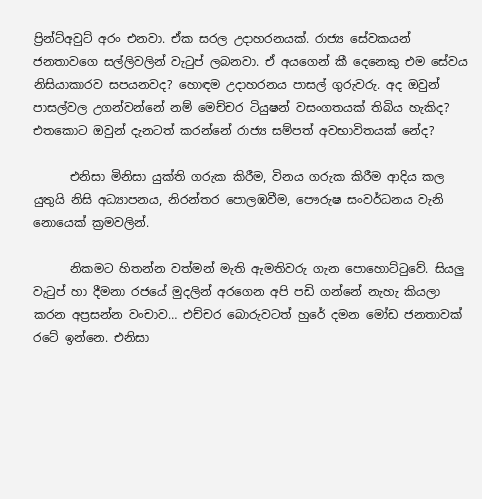ප්‍රින්ට්අවුට් අරං එනවා. ඒක සරල උදාහරනයක්. රාජ්‍ය සේවකයන් ජනතාවගෙ සල්ලිවලින් වැටුප් ලබනවා. ඒ අයගෙන් කී දෙනෙකු එම සේවය නිසියාකාරව සපයනවද? හොඳම උදාහරනය පාසල් ගුරුවරු. අද ඔවුන් පාසල්වල උගන්වන්නේ නම් මෙච්චර ටියුෂන් වසංගතයක් තිබිය හැකිද? එතකොට ඔවුන් දැනටත් කරන්නේ රාජ්‍ය සම්පත් අවභාවිතයක් නේද?

      එනිසා මිනිසා යුක්ති ගරුක කිරීම, විනය ගරුක කිරීම ආදිය කල යුතුයි නිසි අධ්‍යාපනය, නිරන්තර පොලඹවීම, පෞරුෂ සංවර්ධනය වැනි නොයෙක් ක්‍රමවලින්.

      නිකමට හිතන්න වත්මන් මැති ඇමතිවරු ගැන පොහොට්ටුවේ. සියලු වැටුප් හා දීමනා රජයේ මුදලින් අරගෙන අපි පඩි ගන්නේ නැහැ කියලා කරන අප්‍රසන්න වංචාව… එච්චර බොරුවටත් හුරේ දමන මෝඩ ජනතාවක් රටේ ඉන්නෙ. එනිසා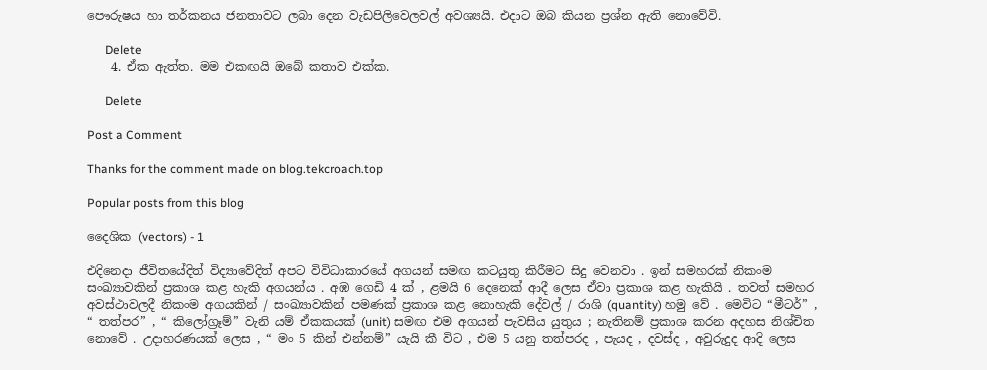පෞරුෂය හා තර්කනය ජනතාවට ලබා දෙන වැඩපිලිවෙලවල් අවශ්‍යයි. එදාට ඔබ කියන ප්‍රශ්න ඇති නොවේවි.

      Delete
    4. ඒක ඇත්ත. මම එකඟයි ඔබේ කතාව එක්ක.

      Delete

Post a Comment

Thanks for the comment made on blog.tekcroach.top

Popular posts from this blog

දෛශික (vectors) - 1

එදිනෙදා ජීවිතයේදිත් විද්‍යාවේදිත් අපට විවිධාකාරයේ අගයන් සමඟ කටයුතු කිරීමට සිදු වෙනවා . ඉන් සමහරක් නිකංම සංඛ්‍යාවකින් ප්‍රකාශ කළ හැකි අගයන්ය . අඹ ගෙඩි 4 ක් , ළමයි 6 දෙනෙක් ආදී ලෙස ඒවා ප්‍රකාශ කළ හැකියි . තවත් සමහර අවස්ථාවලදී නිකංම අගයකින් / සංඛ්‍යාවකින් පමණක් ප්‍රකාශ කළ නොහැකි දේවල් / රාශි (quantity) හමු වේ . මෙවිට “මීටර්” , “ තත්පර” , “ කිලෝග්‍රෑම්” වැනි යම් ඒකකයක් (unit) සමඟ එම අගයන් පැවසිය යුතුය ; නැතිනම් ප්‍රකාශ කරන අදහස නිශ්චිත නොවේ . උදාහරණයක් ලෙස , “ මං 5 කින් එන්නම්” යැයි කී විට , එම 5 යනු තත්පරද , පැයද , දවස්ද , අවුරුදුද ආදි ලෙස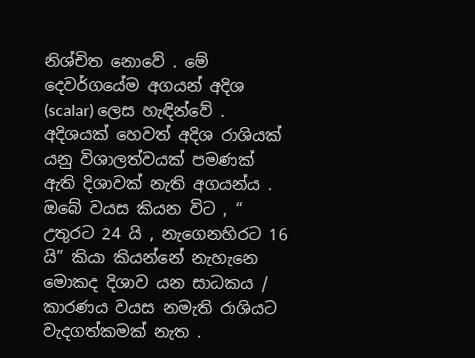නිශ්චිත නොවේ . මේ දෙවර්ගයේම අගයන් අදිශ (scalar) ලෙස හැඳින්වේ . අදිශයක් හෙවත් අදිශ රාශියක් යනු විශාලත්වයක් පමණක් ඇති දිශාවක් නැති අගයන්ය . ඔබේ වයස කියන විට , “ උතුරට 24 යි , නැගෙනහිරට 16 යි” කියා කියන්නේ නැහැනෙ මොකද දිශාව යන සාධකය / කාරණය වයස නමැති රාශියට වැදගත්කමක් නැත .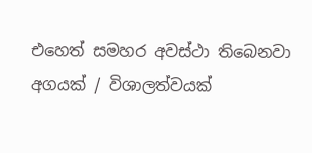එහෙත් සමහර අවස්ථා තිබෙනවා අගයක් / විශාලත්වයක්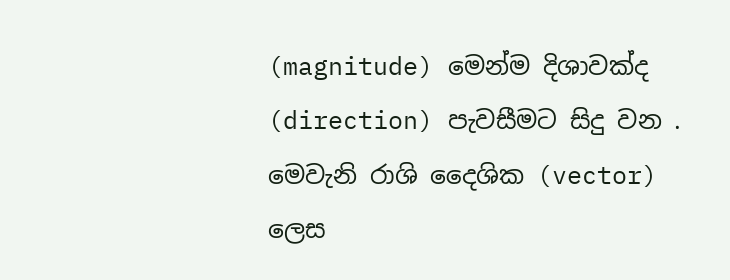(magnitude) මෙන්ම දිශාවක්ද (direction) පැවසීමට සිදු වන . මෙවැනි රාශි දෛශික (vector) ලෙස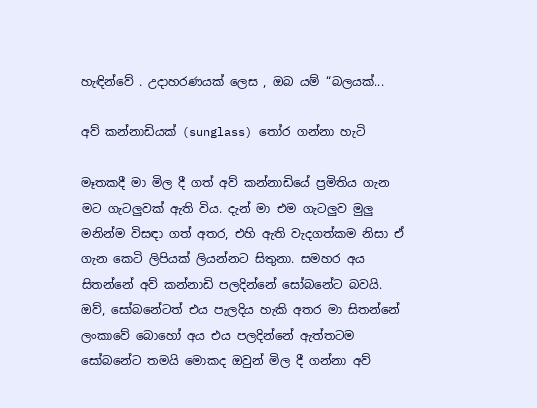හැඳින්වේ . උදාහරණයක් ලෙස , ඔබ යම් “බලයක්...

අව් කන්නාඩියක් (sunglass) තෝර ගන්නා හැටි

මෑතකදී මා මිල දී ගත් අව් කන්නාඩියේ ප්‍රමිතිය ගැන මට ගැටලුවක් ඇති විය. දැන් මා එම ගැටලුව මුලු මනින්ම විසඳා ගත් අතර, එහි ඇති වැදගත්කම නිසා ඒ ගැන කෙටි ලිපියක් ලියන්නට සිතුනා. සමහර අය සිතන්නේ අව් කන්නාඩි පලදින්නේ සෝබනේට බවයි. ඔව්, සෝබනේටත් එය පැලදිය හැකි අතර මා සිතන්නේ ලංකාවේ බොහෝ අය එය පලදින්නේ ඇත්තටම සෝබනේට තමයි මොකද ඔවුන් මිල දී ගන්නා අව්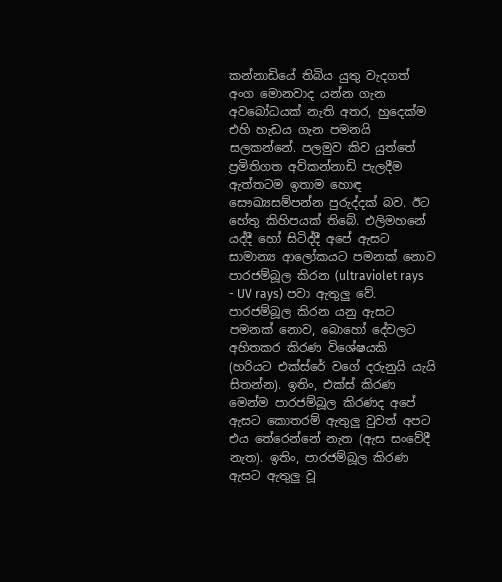කන්නාඩියේ තිබිය යුතු වැදගත් අංග මොනවාද යන්න ගැන අවබෝධයක් නැති අතර, හුදෙක්ම එහි හැඩය ගැන පමනයි සලකන්නේ. පලමුව කිව යුත්තේ ප්‍රමිතිගත අව්කන්නාඩි පැලදීම ඇත්තටම ඉතාම හොඳ සෞඛ්‍යසම්පන්න පුරුද්දක් බව. ඊට හේතු කිහිපයක් තිබේ. එලිමහනේ යද්දී හෝ සිටිද්දී අපේ ඇසට සාමාන්‍ය ආලෝකයට පමනක් නොව පාරජම්බූල කිරන (ultraviolet rays - UV rays) පවා ඇතුලු වේ. පාරජම්බූල කිරන යනු ඇසට පමනක් නොව, බොහෝ දේවලට අහිතකර කිරණ විශේෂයකි (හරියට එක්ස්රේ වගේ දරුනුයි යැයි සිතන්න). ඉතිං, එක්ස් කිරණ මෙන්ම පාරජම්බූල කිරණද අපේ ඇසට කොතරම් ඇතුලු වුවත් අපට එය තේරෙන්නේ නැත (ඇස සංවේදී නැත). ඉතිං, පාරජම්බූල කිරණ ඇසට ඇතුලු වූ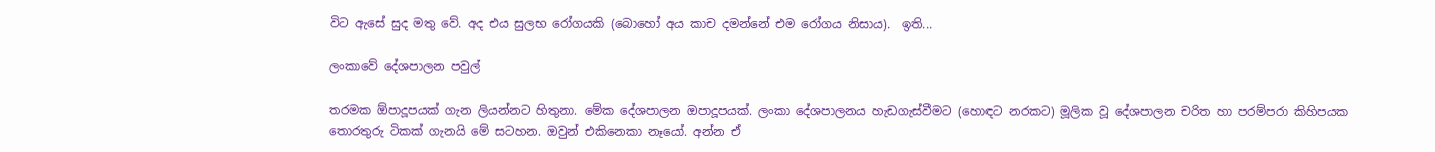විට ඇසේ සුද මතු වේ. අද එය සුලභ රෝගයකි (බොහෝ අය කාච දමන්නේ එම රෝගය නිසාය).  ඉති...

ලංකාවේ දේශපාලන පවුල්

තරමක ඕපාදූපයක් ගැන ලියන්නට හිතුනා. මේක දේශපාලන ඔපාදූපයක්. ලංකා දේශපාලනය හැඩගැස්වීමට (හොඳට නරකට) මූලික වූ දේශපාලන චරිත හා පරම්පරා කිහිපයක තොරතුරු ටිකක් ගැනයි මේ සටහන. ඔවුන් එකිනෙකා නෑයෝ. අන්න ඒ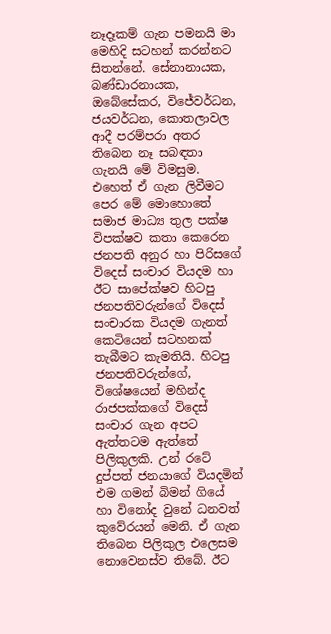නෑදෑකම් ගැන පමනයි මා මෙහිදි සටහන් කරන්නට සිතන්නේ. සේනානායක, බණ්ඩාරනායක, ඔබේසේකර, විජේවර්ධන, ජයවර්ධන, කොතලාවල ආදී පරම්පරා අතර තිබෙන නෑ සබඳතා ගැනයි මේ විමසුම. එහෙත් ඒ ගැන ලිවීමට පෙර මේ මොහොතේ සමාජ මාධ්‍ය තුල පක්ෂ විපක්ෂව කතා කෙරෙන ජනපති අනුර හා පිරිසගේ විදෙස් සංචාර වියදම හා ඊට සාපේක්ෂව හිටපු ජනපතිවරුන්ගේ විදෙස් සංචාරක වියදම ගැනත් කෙටියෙන් සටහනක් තැබීමට කැමතියි. හිටපු ජනපතිවරුන්ගේ, විශේෂයෙන් මහින්ද රාජපක්කගේ විදෙස් සංචාර ගැන අපට ඇත්තටම ඇත්තේ පිලිකුලකි. උන් රටේ දුප්පත් ජනයාගේ වියදමින් එම ගමන් බිමන් ගියේ හා විනෝද වුනේ ධනවත් කුවේරයන් මෙනි. ඒ ගැන තිබෙන පිලිකුල එලෙසම නොවෙනස්ව තිබේ. ඊට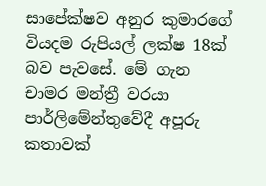සාපේක්ෂව අනුර කුමාරගේ වියදම රුපියල් ලක්ෂ 18ක් බව පැවසේ. මේ ගැන චාමර මන්ත්‍රී වරයා පාර්ලිමේන්තුවේදී අපූරු කතාවක්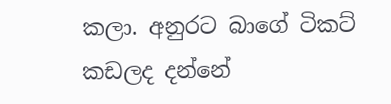කලා. අනුරට බාගේ ටිකට් කඩලද දන්නේ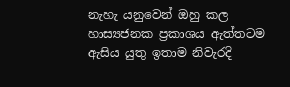නැහැ යනුවෙන් ඔහු කල හාස්‍යජනක ප්‍රකාශය ඇත්තටම ඇසිය යුතු ඉතාම නිවැරදි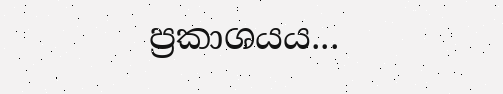ප්‍රකාශයය...